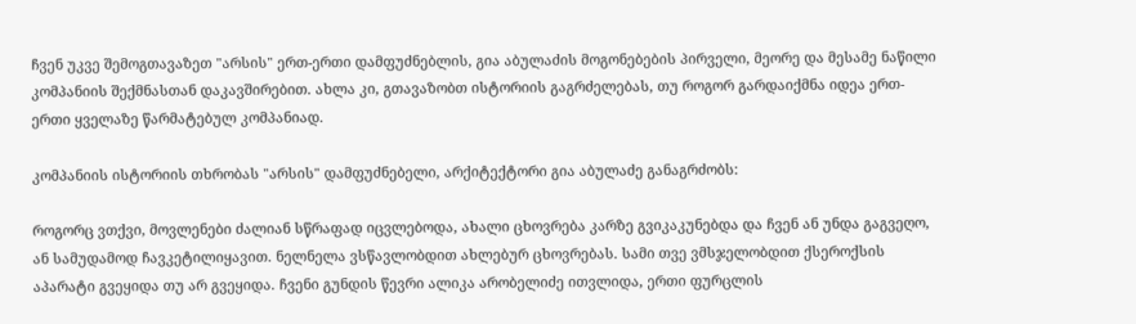ჩვენ უკვე შემოგთავაზეთ "არსის" ერთ-ერთი დამფუძნებლის, გია აბულაძის მოგონებების პირველი, მეორე და მესამე ნაწილი კომპანიის შექმნასთან დაკავშირებით. ახლა კი, გთავაზობთ ისტორიის გაგრძელებას, თუ როგორ გარდაიქმნა იდეა ერთ-ერთი ყველაზე წარმატებულ კომპანიად.

კომპანიის ისტორიის თხრობას "არსის" დამფუძნებელი, არქიტექტორი გია აბულაძე განაგრძობს:

როგორც ვთქვი, მოვლენები ძალიან სწრაფად იცვლებოდა, ახალი ცხოვრება კარზე გვიკაკუნებდა და ჩვენ ან უნდა გაგვეღო, ან სამუდამოდ ჩავკეტილიყავით. ნელნელა ვსწავლობდით ახლებურ ცხოვრებას. სამი თვე ვმსჯელობდით ქსეროქსის აპარატი გვეყიდა თუ არ გვეყიდა. ჩვენი გუნდის წევრი ალიკა არობელიძე ითვლიდა, ერთი ფურცლის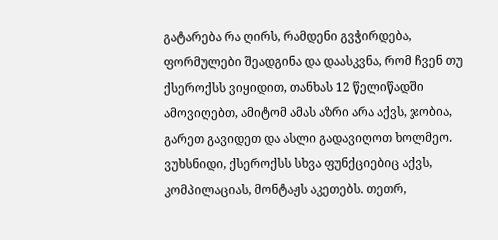გატარება რა ღირს, რამდენი გვჭირდება, ფორმულები შეადგინა და დაასკვნა, რომ ჩვენ თუ ქსეროქსს ვიყიდით, თანხას 12 წელიწადში ამოვიღებთ, ამიტომ ამას აზრი არა აქვს, ჯობია, გარეთ გავიდეთ და ასლი გადავიღოთ ხოლმეო. ვუხსნიდი, ქსეროქსს სხვა ფუნქციებიც აქვს, კომპილაციას, მონტაჟს აკეთებს. თეთრ,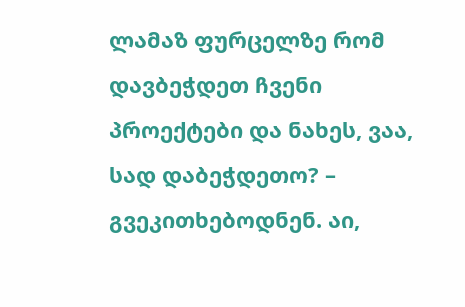ლამაზ ფურცელზე რომ დავბეჭდეთ ჩვენი პროექტები და ნახეს, ვაა, სად დაბეჭდეთო? – გვეკითხებოდნენ. აი,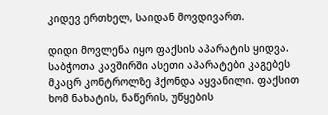კიდევ ერთხელ, საიდან მოვდივართ.

დიდი მოვლენა იყო ფაქსის აპარატის ყიდვა. საბჭოთა კავშირში ასეთი აპარატები კაგებეს მკაცრ კონტროლზე ჰქონდა აყვანილი. ფაქსით ხომ ნახატის, ნაწერის, უწყების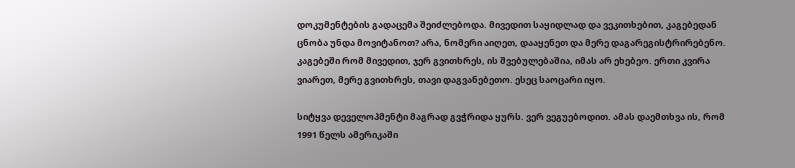დოკუმენტების გადაცემა შეიძლებოდა. მივედით საყიდლად და ვეკითხებით, კაგებედან ცნობა უნდა მოვიტანოთ? არა, ნომერი აიღეთ, დააყენეთ და მერე დაგარეგისტრირებენო. კაგებეში რომ მივედით, ჯერ გვითხრეს, ის შვებულებაშია, იმას არ ეხებეო. ერთი კვირა ვიარეთ, მერე გვითხრეს, თავი დაგვანებეთო. ესეც საოცარი იყო.

სიტყვა დეველოპმენტი მაგრად გვჭრიდა ყურს. ვერ ვეგუებოდით. ამას დაემთხვა ის, რომ 1991 წელს ამერიკაში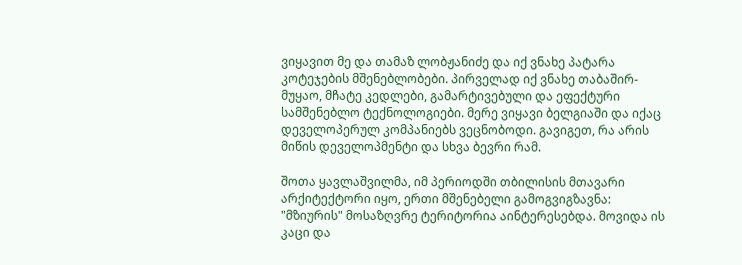ვიყავით მე და თამაზ ლობჟანიძე და იქ ვნახე პატარა კოტეჯების მშენებლობები. პირველად იქ ვნახე თაბაშირ-მუყაო, მჩატე კედლები, გამარტივებული და ეფექტური სამშენებლო ტექნოლოგიები. მერე ვიყავი ბელგიაში და იქაც დეველოპერულ კომპანიებს ვეცნობოდი. გავიგეთ, რა არის მიწის დეველოპმენტი და სხვა ბევრი რამ.

შოთა ყავლაშვილმა, იმ პერიოდში თბილისის მთავარი არქიტექტორი იყო, ერთი მშენებელი გამოგვიგზავნა: "მზიურის" მოსაზღვრე ტერიტორია აინტერესებდა. მოვიდა ის კაცი და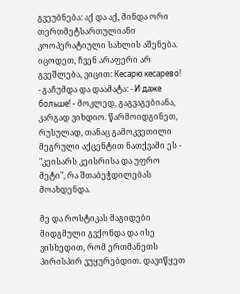გვეუბნება: აქ და აქ, მინდა ორი თერთმეტსართულიანი კოოპერატიული სახლის აშენება. იცოდეთ, ჩვენ არაფერი არ გვეშლება, ვიცით: Кесарю кесарево! - გაჩუმდა და დაამატა: - И даже больше! - მოკლედ, გაგვაგებიანა, კარგად ვიხდიო. წარმოიდგინეთ, რუსულად, თანაც გამოკვეთილი მეგრული აქცენტით ნათქვამი ეს - "კეისარს კეისრისა და უფრო მეტი", რა შთაბეჭდილებას მოახდენდა.

მე და როსტიკას მაგიდები მიდგმული გვქონდა და ისე ვისხედით, რომ ერთმანეთს პირისპირ ვუყურებდით. დავიწყეთ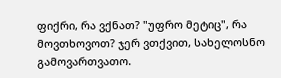ფიქრი, რა ვქნათ? "უფრო მეტიც", რა მოვთხოვოთ? ჯერ ვთქვით, სახელოსნო გამოვართვათო.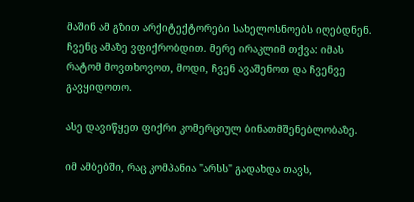მაშინ ამ გზით არქიტექტორები სახელოსნოებს იღებდნენ. ჩვენც ამაზე ვფიქრობდით. მერე ირაკლიმ თქვა: იმას რატომ მოვთხოვოთ, მოდი, ჩვენ ავაშენოთ და ჩვენვე გავყიდოთო.

ასე დავიწყეთ ფიქრი კომერციულ ბინათმშენებლობაზე.

იმ ამბებში, რაც კომპანია "არსს" გადახდა თავს,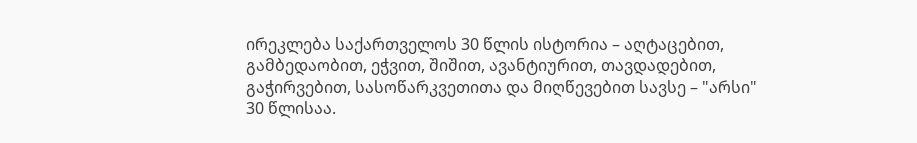ირეკლება საქართველოს 30 წლის ისტორია – აღტაცებით, გამბედაობით, ეჭვით, შიშით, ავანტიურით, თავდადებით, გაჭირვებით, სასოწარკვეთითა და მიღწევებით სავსე – "არსი" 30 წლისაა.